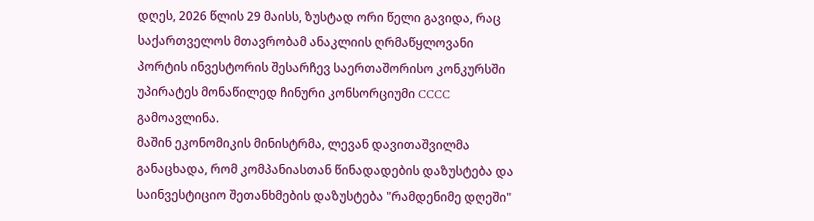დღეს, 2026 წლის 29 მაისს, ზუსტად ორი წელი გავიდა, რაც საქართველოს მთავრობამ ანაკლიის ღრმაწყლოვანი პორტის ინვესტორის შესარჩევ საერთაშორისო კონკურსში უპირატეს მონაწილედ ჩინური კონსორციუმი CCCC გამოავლინა.
მაშინ ეკონომიკის მინისტრმა, ლევან დავითაშვილმა განაცხადა, რომ კომპანიასთან წინადადების დაზუსტება და საინვესტიციო შეთანხმების დაზუსტება "რამდენიმე დღეში"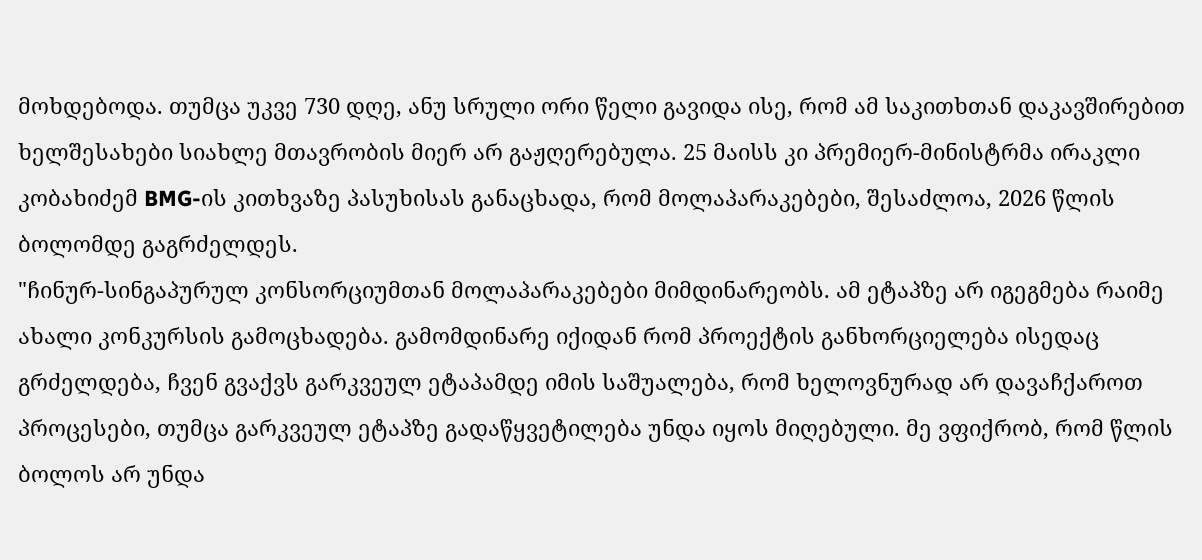მოხდებოდა. თუმცა უკვე 730 დღე, ანუ სრული ორი წელი გავიდა ისე, რომ ამ საკითხთან დაკავშირებით ხელშესახები სიახლე მთავრობის მიერ არ გაჟღერებულა. 25 მაისს კი პრემიერ-მინისტრმა ირაკლი კობახიძემ BMG-ის კითხვაზე პასუხისას განაცხადა, რომ მოლაპარაკებები, შესაძლოა, 2026 წლის ბოლომდე გაგრძელდეს.
"ჩინურ-სინგაპურულ კონსორციუმთან მოლაპარაკებები მიმდინარეობს. ამ ეტაპზე არ იგეგმება რაიმე ახალი კონკურსის გამოცხადება. გამომდინარე იქიდან რომ პროექტის განხორციელება ისედაც გრძელდება, ჩვენ გვაქვს გარკვეულ ეტაპამდე იმის საშუალება, რომ ხელოვნურად არ დავაჩქაროთ პროცესები, თუმცა გარკვეულ ეტაპზე გადაწყვეტილება უნდა იყოს მიღებული. მე ვფიქრობ, რომ წლის ბოლოს არ უნდა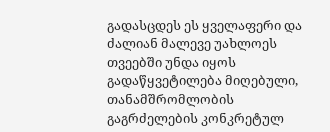გადასცდეს ეს ყველაფერი და ძალიან მალევე უახლოეს თვეებში უნდა იყოს გადაწყვეტილება მიღებული, თანამშრომლობის გაგრძელების კონკრეტულ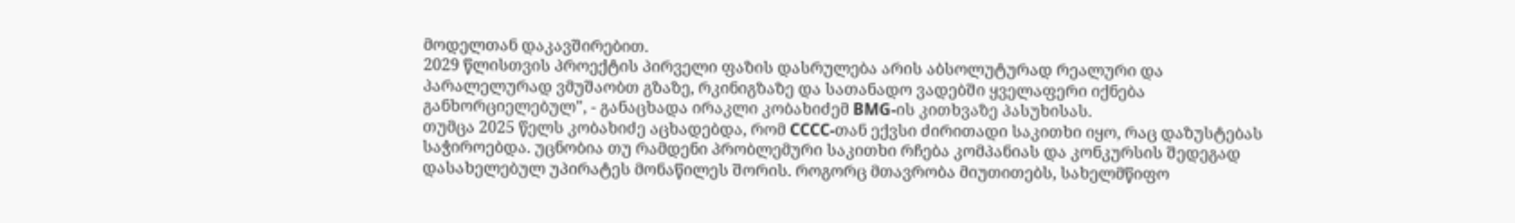მოდელთან დაკავშირებით.
2029 წლისთვის პროექტის პირველი ფაზის დასრულება არის აბსოლუტურად რეალური და პარალელურად ვმუშაობთ გზაზე, რკინიგზაზე და სათანადო ვადებში ყველაფერი იქნება განხორციელებულ", - განაცხადა ირაკლი კობახიძემ BMG-ის კითხვაზე პასუხისას.
თუმცა 2025 წელს კობახიძე აცხადებდა, რომ CCCC-თან ექვსი ძირითადი საკითხი იყო, რაც დაზუსტებას საჭიროებდა. უცნობია თუ რამდენი პრობლემური საკითხი რჩება კომპანიას და კონკურსის შედეგად დასახელებულ უპირატეს მონაწილეს შორის. როგორც მთავრობა მიუთითებს, სახელმწიფო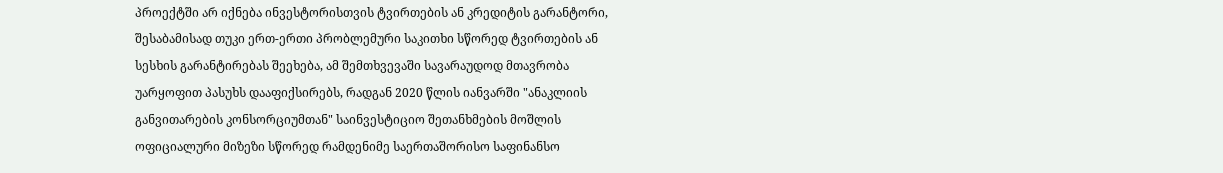პროექტში არ იქნება ინვესტორისთვის ტვირთების ან კრედიტის გარანტორი, შესაბამისად თუკი ერთ-ერთი პრობლემური საკითხი სწორედ ტვირთების ან სესხის გარანტირებას შეეხება, ამ შემთხვევაში სავარაუდოდ მთავრობა უარყოფით პასუხს დააფიქსირებს, რადგან 2020 წლის იანვარში "ანაკლიის განვითარების კონსორციუმთან" საინვესტიციო შეთანხმების მოშლის ოფიციალური მიზეზი სწორედ რამდენიმე საერთაშორისო საფინანსო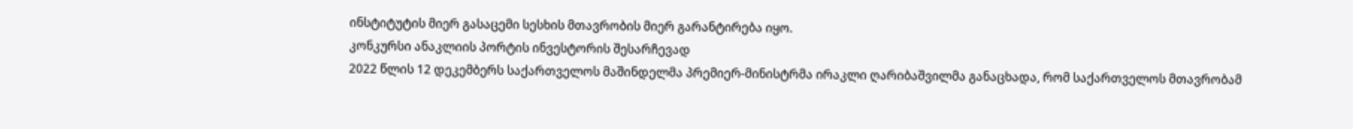ინსტიტუტის მიერ გასაცემი სესხის მთავრობის მიერ გარანტირება იყო.
კონკურსი ანაკლიის პორტის ინვესტორის შესარჩევად
2022 წლის 12 დეკემბერს საქართველოს მაშინდელმა პრემიერ-მინისტრმა ირაკლი ღარიბაშვილმა განაცხადა, რომ საქართველოს მთავრობამ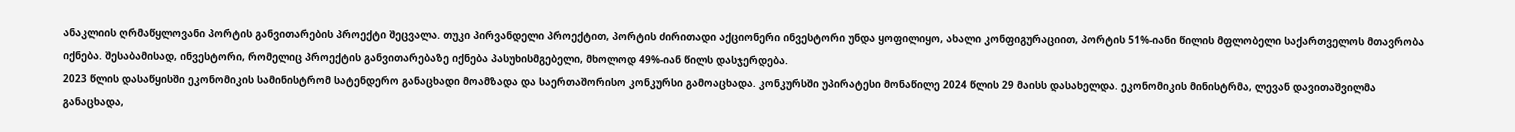ანაკლიის ღრმაწყლოვანი პორტის განვითარების პროექტი შეცვალა. თუკი პირვანდელი პროექტით, პორტის ძირითადი აქციონერი ინვესტორი უნდა ყოფილიყო, ახალი კონფიგურაციით, პორტის 51%-იანი წილის მფლობელი საქართველოს მთავრობა იქნება. შესაბამისად, ინვესტორი, რომელიც პროექტის განვითარებაზე იქნება პასუხისმგებელი, მხოლოდ 49%-იან წილს დასჯერდება.
2023 წლის დასაწყისში ეკონომიკის სამინისტრომ სატენდერო განაცხადი მოამზადა და საერთაშორისო კონკურსი გამოაცხადა. კონკურსში უპირატესი მონაწილე 2024 წლის 29 მაისს დასახელდა. ეკონომიკის მინისტრმა, ლევან დავითაშვილმა განაცხადა,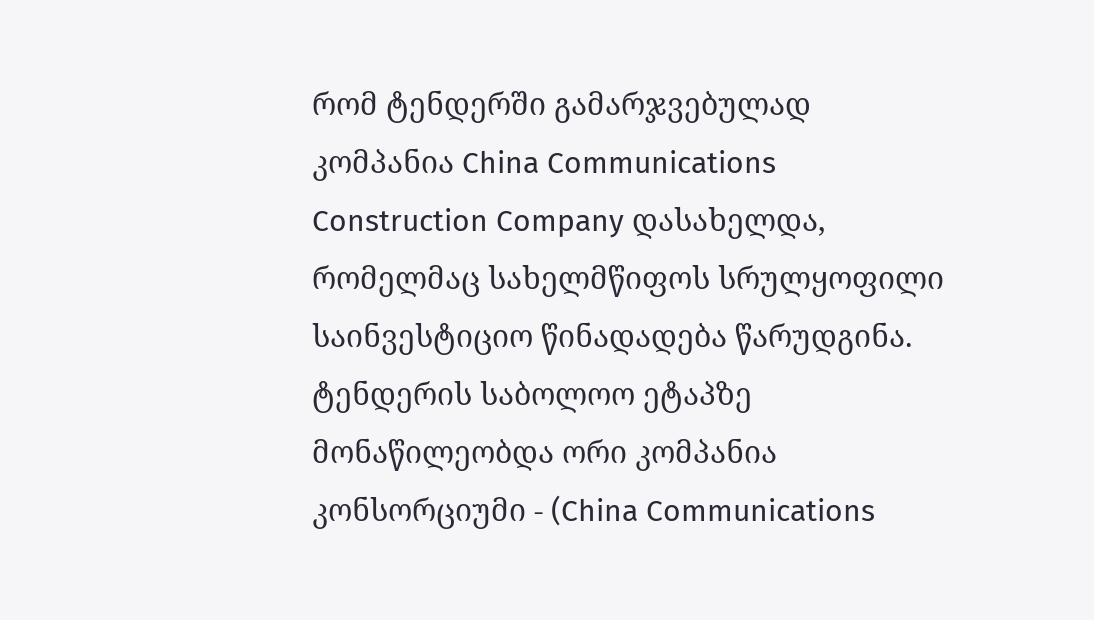რომ ტენდერში გამარჯვებულად კომპანია China Communications Construction Company დასახელდა, რომელმაც სახელმწიფოს სრულყოფილი საინვესტიციო წინადადება წარუდგინა.
ტენდერის საბოლოო ეტაპზე მონაწილეობდა ორი კომპანია კონსორციუმი - (China Communications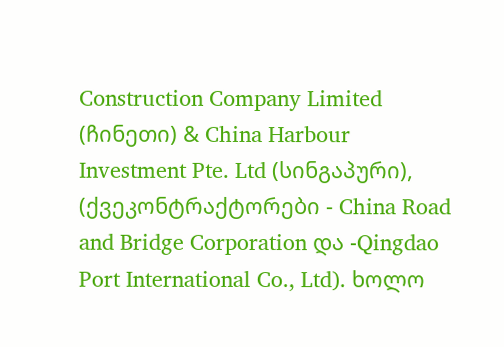Construction Company Limited (ჩინეთი) & China Harbour Investment Pte. Ltd (სინგაპური), (ქვეკონტრაქტორები - China Road and Bridge Corporation და -Qingdao Port International Co., Ltd). ხოლო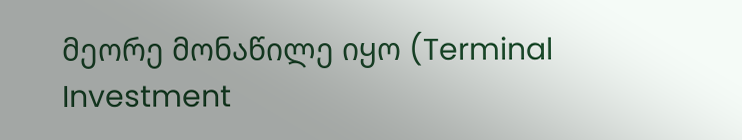მეორე მონაწილე იყო (Terminal Investment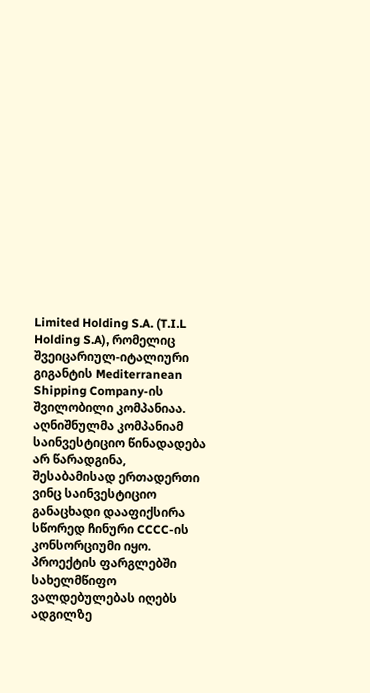Limited Holding S.A. (T.I.L Holding S.A), რომელიც შვეიცარიულ-იტალიური გიგანტის Mediterranean Shipping Company-ის შვილობილი კომპანიაა. აღნიშნულმა კომპანიამ საინვესტიციო წინადადება არ წარადგინა, შესაბამისად ერთადერთი ვინც საინვესტიციო განაცხადი დააფიქსირა სწორედ ჩინური CCCC-ის კონსორციუმი იყო.
პროექტის ფარგლებში სახელმწიფო ვალდებულებას იღებს ადგილზე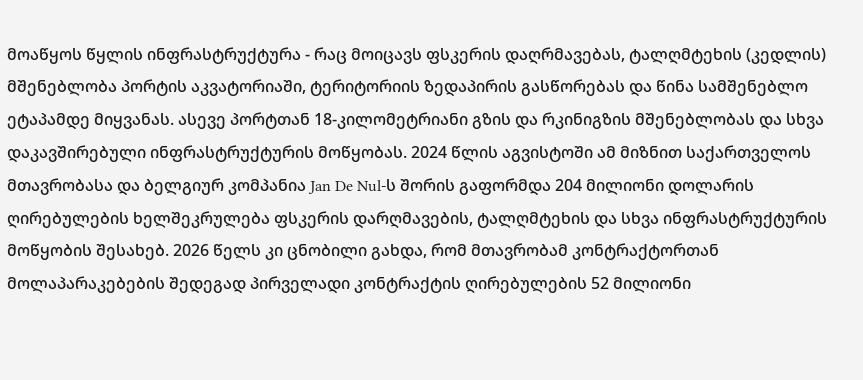მოაწყოს წყლის ინფრასტრუქტურა - რაც მოიცავს ფსკერის დაღრმავებას, ტალღმტეხის (კედლის) მშენებლობა პორტის აკვატორიაში, ტერიტორიის ზედაპირის გასწორებას და წინა სამშენებლო ეტაპამდე მიყვანას. ასევე პორტთან 18-კილომეტრიანი გზის და რკინიგზის მშენებლობას და სხვა დაკავშირებული ინფრასტრუქტურის მოწყობას. 2024 წლის აგვისტოში ამ მიზნით საქართველოს მთავრობასა და ბელგიურ კომპანია Jan De Nul-ს შორის გაფორმდა 204 მილიონი დოლარის ღირებულების ხელშეკრულება ფსკერის დარღმავების, ტალღმტეხის და სხვა ინფრასტრუქტურის მოწყობის შესახებ. 2026 წელს კი ცნობილი გახდა, რომ მთავრობამ კონტრაქტორთან მოლაპარაკებების შედეგად პირველადი კონტრაქტის ღირებულების 52 მილიონი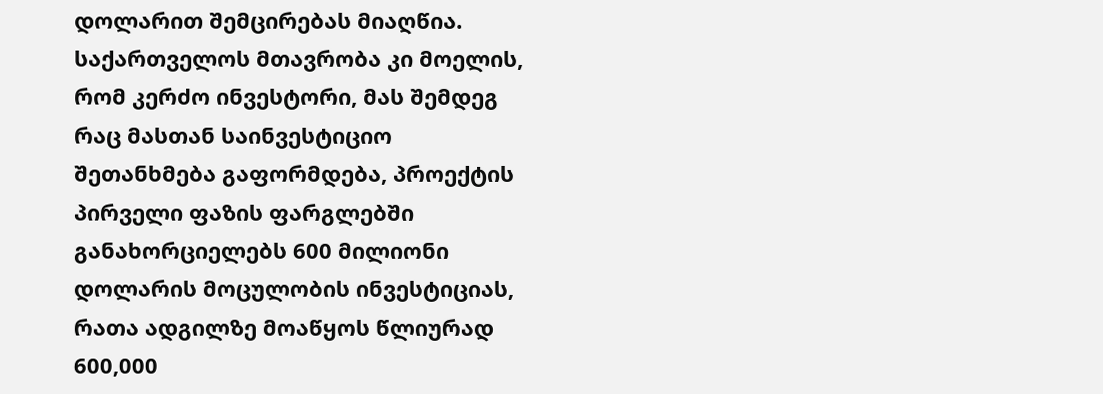დოლარით შემცირებას მიაღწია.
საქართველოს მთავრობა კი მოელის, რომ კერძო ინვესტორი, მას შემდეგ რაც მასთან საინვესტიციო შეთანხმება გაფორმდება, პროექტის პირველი ფაზის ფარგლებში განახორციელებს 600 მილიონი დოლარის მოცულობის ინვესტიციას, რათა ადგილზე მოაწყოს წლიურად 600,000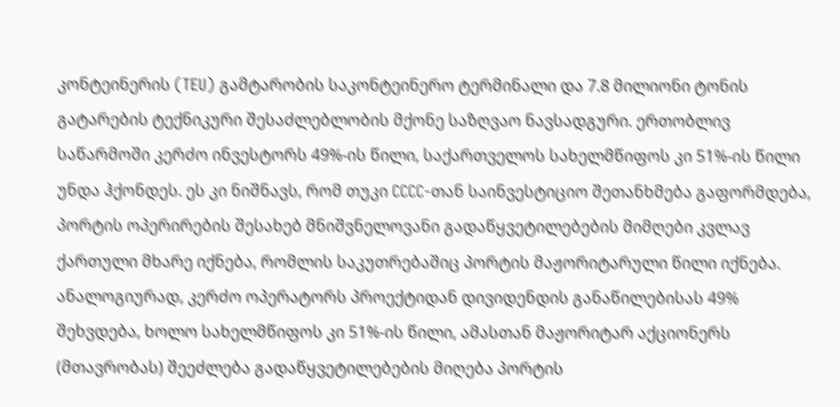კონტეინერის (TEU) გამტარობის საკონტეინერო ტერმინალი და 7.8 მილიონი ტონის გატარების ტექნიკური შესაძლებლობის მქონე საზღვაო ნავსადგური. ერთობლივ საწარმოში კერძო ინვესტორს 49%-ის წილი, საქართველოს სახელმწიფოს კი 51%-ის წილი უნდა ჰქონდეს. ეს კი ნიშნავს, რომ თუკი CCCC-თან საინვესტიციო შეთანხმება გაფორმდება, პორტის ოპერირების შესახებ მნიშვნელოვანი გადაწყვეტილებების მიმღები კვლავ ქართული მხარე იქნება, რომლის საკუთრებაშიც პორტის მაჟორიტარული წილი იქნება. ანალოგიურად, კერძო ოპერატორს პროექტიდან დივიდენდის განაწილებისას 49% შეხვდება, ხოლო სახელმწიფოს კი 51%-ის წილი, ამასთან მაჟორიტარ აქციონერს (მთავრობას) შეეძლება გადაწყვეტილებების მიღება პორტის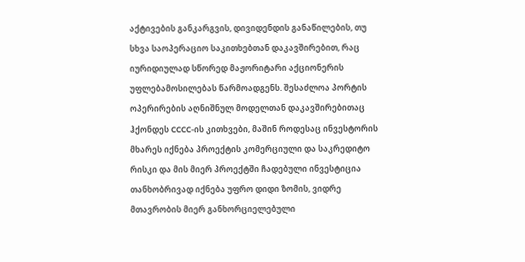აქტივების განკარგვის, დივიდენდის განაწილების, თუ სხვა საოპერაციო საკითხებთან დაკავშირებით, რაც იურიდიულად სწორედ მაჟორიტარი აქციონერის უფლებამოსილებას წარმოადგენს. შესაძლოა პორტის ოპერირების აღნიშნულ მოდელთან დაკავშირებითაც ჰქონდეს CCCC-ის კითხვები, მაშინ როდესაც ინვესტორის მხარეს იქნება პროექტის კომერციული და საკრედიტო რისკი და მის მიერ პროექტში ჩადებული ინვესტიცია თანხობრივად იქნება უფრო დიდი ზომის, ვიდრე მთავრობის მიერ განხორციელებული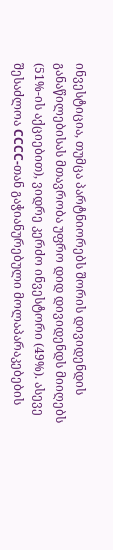ინვესტიცია, თუმცა პარტნიორებს შორის დივიდენდის განაწილებისას მთავრობა უფრო დიდ დივიდენდს მიიღებს (51%-ის აქციებით), ვიდრე კერძო ინვესტორი (49%). ასევე შესაძლოა CCCC-თან გაჭიანურებული მოლაპარაკებების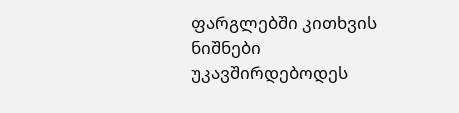ფარგლებში კითხვის ნიშნები უკავშირდებოდეს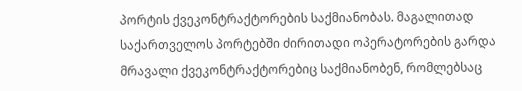პორტის ქვეკონტრაქტორების საქმიანობას. მაგალითად საქართველოს პორტებში ძირითადი ოპერატორების გარდა მრავალი ქვეკონტრაქტორებიც საქმიანობენ, რომლებსაც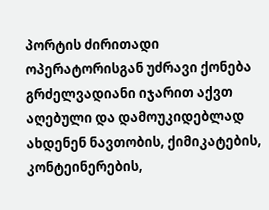პორტის ძირითადი ოპერატორისგან უძრავი ქონება გრძელვადიანი იჯარით აქვთ აღებული და დამოუკიდებლად ახდენენ ნავთობის, ქიმიკატების, კონტეინერების,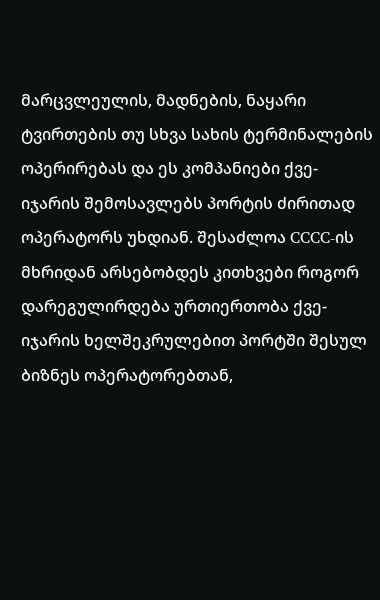მარცვლეულის, მადნების, ნაყარი ტვირთების თუ სხვა სახის ტერმინალების ოპერირებას და ეს კომპანიები ქვე-იჯარის შემოსავლებს პორტის ძირითად ოპერატორს უხდიან. შესაძლოა CCCC-ის მხრიდან არსებობდეს კითხვები როგორ დარეგულირდება ურთიერთობა ქვე-იჯარის ხელშეკრულებით პორტში შესულ ბიზნეს ოპერატორებთან,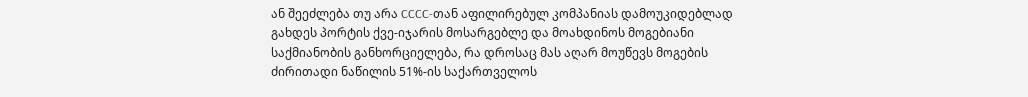ან შეეძლება თუ არა CCCC-თან აფილირებულ კომპანიას დამოუკიდებლად გახდეს პორტის ქვე-იჯარის მოსარგებლე და მოახდინოს მოგებიანი საქმიანობის განხორციელება, რა დროსაც მას აღარ მოუწევს მოგების ძირითადი ნაწილის 51%-ის საქართველოს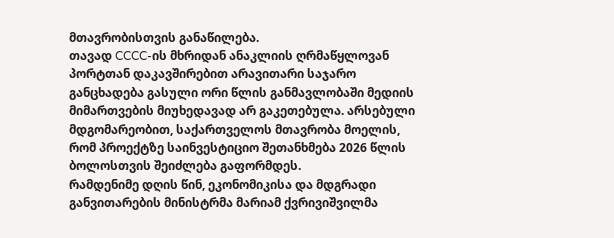მთავრობისთვის განაწილება.
თავად CCCC-ის მხრიდან ანაკლიის ღრმაწყლოვან პორტთან დაკავშირებით არავითარი საჯარო განცხადება გასული ორი წლის განმავლობაში მედიის მიმართვების მიუხედავად არ გაკეთებულა. არსებული მდგომარეობით, საქართველოს მთავრობა მოელის, რომ პროექტზე საინვესტიციო შეთანხმება 2026 წლის ბოლოსთვის შეიძლება გაფორმდეს.
რამდენიმე დღის წინ, ეკონომიკისა და მდგრადი განვითარების მინისტრმა მარიამ ქვრივიშვილმა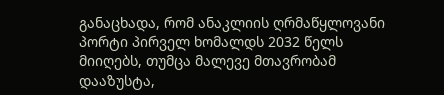განაცხადა, რომ ანაკლიის ღრმაწყლოვანი პორტი პირველ ხომალდს 2032 წელს მიიღებს, თუმცა მალევე მთავრობამ დააზუსტა,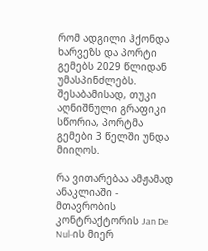რომ ადგილი ჰქონდა ხარვეზს და პორტი გემებს 2029 წლიდან უმასპინძლებს. შესაბამისად, თუკი აღნიშნული გრაფიკი სწორია, პორტმა გემები 3 წელში უნდა მიიღოს.

რა ვითარებაა ამჟამად ანაკლიაში - მთავრობის კონტრაქტორის Jan De Nul-ის მიერ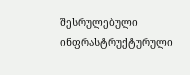შესრულებული ინფრასტრუქტურული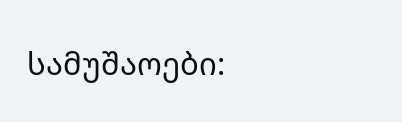სამუშაოები: